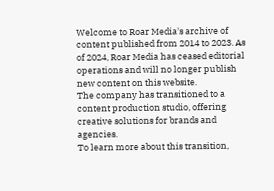Welcome to Roar Media's archive of content published from 2014 to 2023. As of 2024, Roar Media has ceased editorial operations and will no longer publish new content on this website.
The company has transitioned to a content production studio, offering creative solutions for brands and agencies.
To learn more about this transition,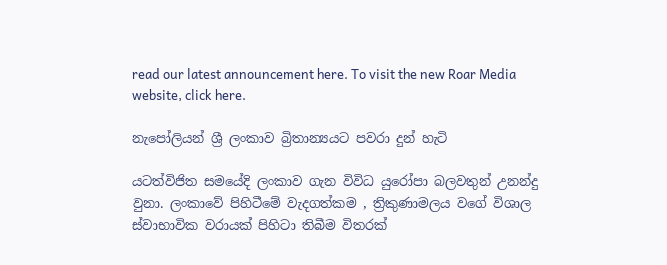read our latest announcement here. To visit the new Roar Media website, click here.

නැපෝලියන් ශ්‍රී ලංකාව බ්‍රිතාන්‍යයට පවරා දුන් හැටි

යටත්විජිත සමයේදි ලංකාව ගැන විවිධ යුරෝපා බලවතුන් උනන්දු වුනා. ලංකාවේ පිහිටීමේ වැදගත්කම , ත්‍රිකුණාමලය වගේ විශාල ස්වාභාවික වරායක් පිහිටා තිබීම විතරක්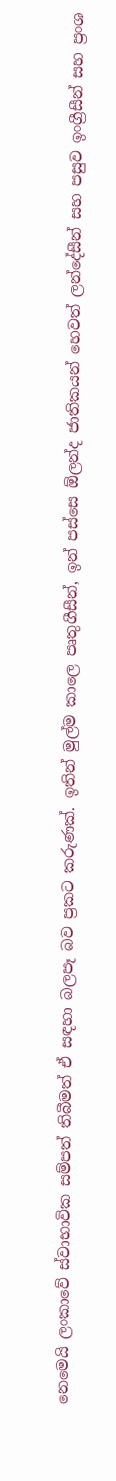නෙමෙයි ලංකාවේ ස්වාභාවික සම්පත් තිබීමත් ඒ සඳහා බලපෑ බව ප්‍රකට කරුණක්. ඉතින් මුල්ම කාලෙ පෘතුගීසීන්, ඉන් පස්සෙ ඕලන්ද ජාතිකයන් හෙවත් ලන්දේසීන් සහ පසුව ඉංග්‍රීසීන් සහ ප්‍රංශ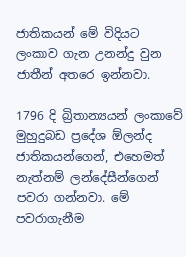ජාතිකයන් මේ විදියට ලංකාව ගැන උනන්දු වුන ජාතීන් අතරෙ ඉන්නවා.

1796 දි බ්‍රිතාන්‍යයන් ලංකාවේ මුහුදුබඩ ප්‍රදේශ ඕලන්ද ජාතිකයන්ගෙන්, එහෙමත් නැත්නම් ලන්දේසීන්ගෙන් පවරා ගන්නවා. මේ පවරාගැනීම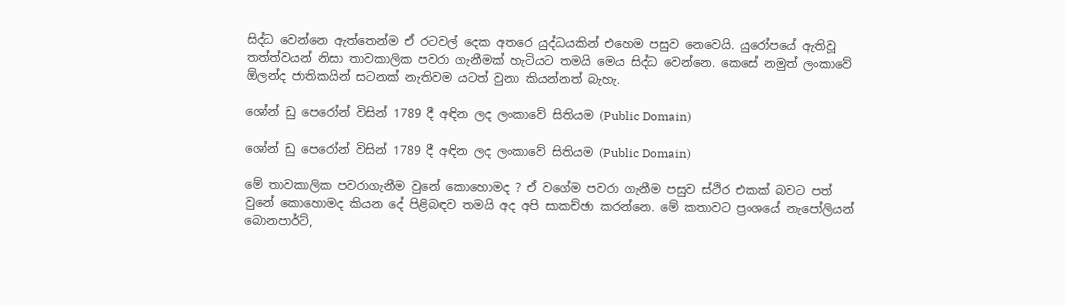සිද්ධ වෙන්නෙ ඇත්තෙන්ම ඒ රටවල් දෙක අතරෙ යුද්ධයකින් එහෙම පසුව නෙවෙයි. යුරෝපයේ ඇතිවූ තත්ත්වයන් නිසා තාවකාලික පවරා ගැනීමක් හැටියට තමයි මෙය සිද්ධ වෙන්නෙ. කෙසේ නමුත් ලංකාවේ ඕලන්ද ජාතිකයින් සටනක් නැතිවම යටත් වුනා කියන්නත් බැහැ.

ශෝන් ඩු පෙරෝන් විසින් 1789 දී අඳින ලද ලංකාවේ සිතියම (Public Domain)

ශෝන් ඩු පෙරෝන් විසින් 1789 දී අඳින ලද ලංකාවේ සිතියම (Public Domain)

මේ තාවකාලික පවරාගැනීම වුනේ කොහොමද ? ඒ වගේම පවරා ගැනීම පසුව ස්ථිර එකක් බවට පත් වුනේ කොහොමද කියන දේ පිළිබඳව තමයි අද අපි සාකච්ඡා කරන්නෙ. මේ කතාවට ප්‍රංශයේ නැපෝලියන් බොනපාර්ට්,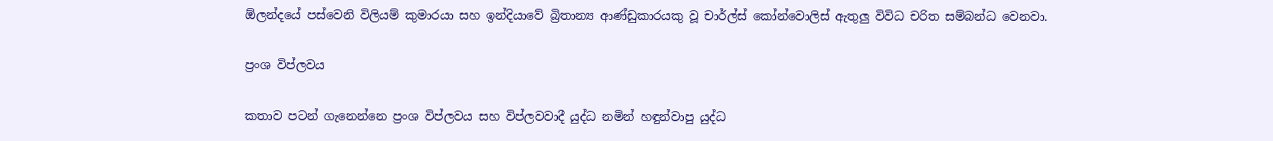ඕලන්දයේ පස්වෙනි විලියම් කුමාරයා සහ ඉන්දියාවේ බ්‍රිතාන්‍ය ආණ්ඩුකාරයකු වූ චාර්ල්ස් කෝන්වොලිස් ඇතුලු විවිධ චරිත සම්බන්ධ වෙනවා.

ප්‍රංශ විප්ලවය

කතාව පටන් ගැනෙන්නෙ ප්‍රංශ විප්ලවය සහ විප්ලවවාදී යුද්ධ නමින් හඳුන්වාපු යුද්ධ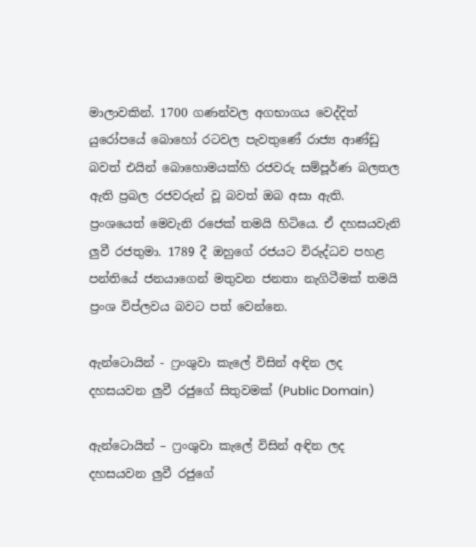මාලාවකින්. 1700 ගණන්වල අගභාගය වෙද්දිත් යුරෝපයේ බොහෝ රටවල පැවතුණේ රාජ්‍ය ආණ්ඩු බවත් එයින් බොහොමයක්හි රජවරු සම්පූර්ණ බලතල ඇති ප්‍රබල රජවරුන් වූ බවත් ඔබ අසා ඇති. ප්‍රංශයෙත් මෙවැනි රජෙක් තමයි හිටියෙ. ඒ දහසයවැනි ලුවී රජතුමා. 1789 දී ඔහුගේ රජයට විරුද්ධව පහළ පන්තියේ ජනයාගෙන් මතුවන ජනතා නැගිටීමක් තමයි ප්‍රංශ විප්ලවය බවට පත් වෙන්නෙ.

ඇන්ටොයින් - ෆ්‍රංශුවා කැලේ විසින් අඳින ලද දහසයවන ලුවී රජුගේ සිතුවමක් (Public Domain)

ඇන්ටොයින් – ෆ්‍රංශුවා කැලේ විසින් අඳින ලද දහසයවන ලුවී රජුගේ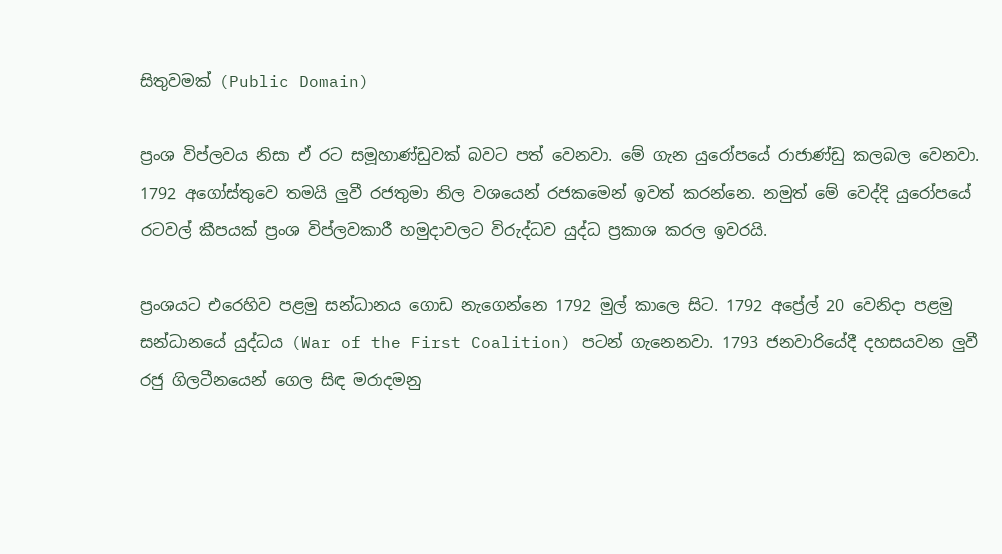සිතුවමක් (Public Domain)

ප්‍රංශ විප්ලවය නිසා ඒ රට සමූහාණ්ඩුවක් බවට පත් වෙනවා. මේ ගැන යුරෝපයේ රාජාණ්ඩු කලබල වෙනවා. 1792 අගෝස්තුවෙ තමයි ලුවී රජතුමා නිල වශයෙන් රජකමෙන් ඉවත් කරන්නෙ. නමුත් මේ වෙද්දි යුරෝපයේ රටවල් කීපයක් ප්‍රංශ විප්ලවකාරී හමුදාවලට විරුද්ධව යුද්ධ ප්‍රකාශ කරල ඉවරයි.

ප්‍රංශයට එරෙහිව පළමු සන්ධානය ගොඩ නැගෙන්නෙ 1792 මුල් කාලෙ සිට. 1792 අප්‍රේල් 20 වෙනිදා පළමු සන්ධානයේ යුද්ධය (War of the First Coalition) පටන් ගැනෙනවා. 1793 ජනවාරියේදී දහසයවන ලුවී රජු ගිලටීනයෙන් ගෙල සිඳ මරාදමනු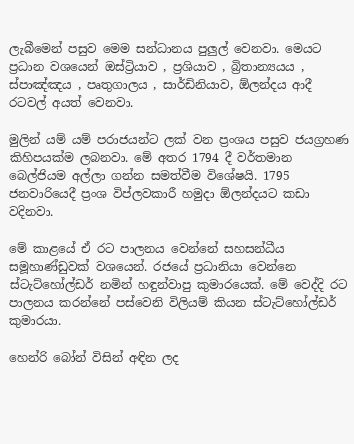ලැබීමෙන් පසුව මෙම සන්ධානය පුලුල් වෙනවා. මෙයට ප්‍රධාන වශයෙන් ඔස්ට්‍රියාව , ප්‍රශියාව , බ්‍රිතාන්‍යයය , ස්පාඤ්ඤය , පෘතුගාලය , සාර්ඩිනියාව, ඕලන්දය ආදී රටවල් අයත් වෙනවා.

මුලින් යම් යම් පරාජයන්ට ලක් වන ප්‍රංශය පසුව ජයග්‍රහණ කිහිපයක්ම ලබනවා. මේ අතර 1794 දී වර්තමාන බෙල්ජියම අල්ලා ගන්න සමත්වීම විශේෂයි. 1795 ජනවාරියෙදී ප්‍රංශ විප්ලවකාරී හමුදා ඕලන්දයට කඩා වදිනවා.

මේ කාළයේ ඒ රට පාලනය වෙන්නේ සහසන්ධීය සමූහාණ්ඩුවක් වශයෙන්. රජයේ ප්‍රධානියා වෙන්නෙ ස්ටැට්හෝල්ඩර් නමින් හඳුන්වාපු කුමාරයෙක්. මේ වෙද්දි රට පාලනය කරන්නේ පස්වෙනි විලියම් කියන ස්ටැට්හෝල්ඩර් කුමාරයා.

හෙන්රි බෝන් විසින් අඳින ලද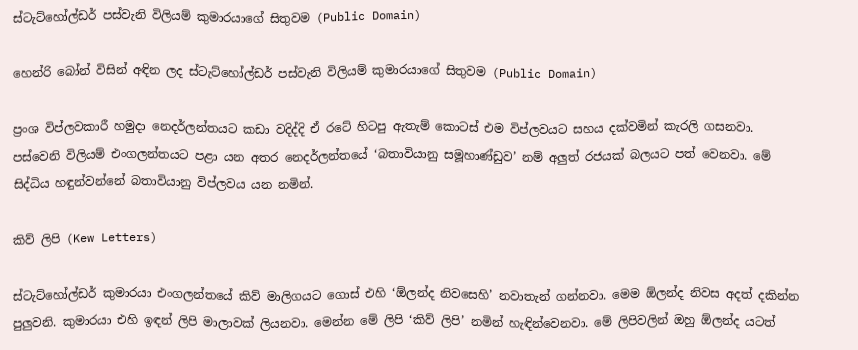ස්ටැට්හෝල්ඩර් පස්වැනි විලියම් කුමාරයාගේ සිතුවම (Public Domain)

හෙන්රි බෝන් විසින් අඳින ලද ස්ටැට්හෝල්ඩර් පස්වැනි විලියම් කුමාරයාගේ සිතුවම (Public Domain)

ප්‍රංශ විප්ලවකාරී හමුදා නෙදර්ලන්තයට කඩා වදිද්දි ඒ රටේ හිටපු ඇතැම් කොටස් එම විප්ලවයට සහය දක්වමින් කැරලි ගසනවා. පස්වෙනි විලියම් එංගලන්තයට පළා යන අතර නෙදර්ලන්තයේ ‘බතාවියානු සමූහාණ්ඩුව’ නම් අලුත් රජයක් බලයට පත් වෙනවා. මේ සිද්ධිය හඳුන්වන්නේ බතාවියානු විප්ලවය යන නමින්.

කිව් ලිපි (Kew Letters)

ස්ටැට්හෝල්ඩර් කුමාරයා එංගලන්තයේ කිව් මාලිගයට ගොස් එහි ‘ඕලන්ද නිවසෙහි’ නවාතැන් ගන්නවා. මෙම ඕලන්ද නිවස අදත් දකින්න පුලුවනි. කුමාරයා එහි ඉඳන් ලිපි මාලාවක් ලියනවා. මෙන්න මේ ලිපි ‘කිව් ලිපි’ නමින් හැඳින්වෙනවා. මේ ලිපිවලින් ඔහු ඕලන්ද යටත්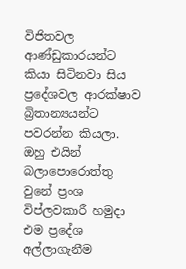විජිතවල ආණ්ඩුකාරයන්ට කියා සිටිනවා සිය ප්‍රදේශවල ආරක්ෂාව බ්‍රිතාන්‍යයන්ට පවරන්න කියලා. ඔහු එයින් බලාපොරොත්තු වුනේ ප්‍රංශ විප්ලවකාරී හමුදා එම ප්‍රදේශ අල්ලාගැනීම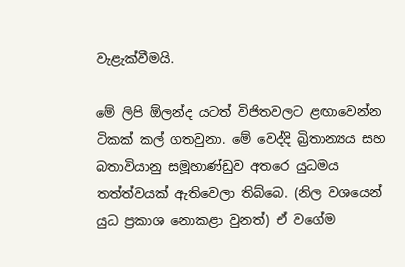වැළැක්වීමයි.

මේ ලිපි ඕලන්ද යටත් විජිතවලට ළඟාවෙන්න ටිකක් කල් ගතවුනා. මේ වෙද්දි බ්‍රිතාන්‍යය සහ බතාවියානු සමූහාණ්ඩුව අතරෙ යුධමය තත්ත්වයක් ඇතිවෙලා තිබ්බෙ. (නිල වශයෙන් යුධ ප්‍රකාශ නොකළා වුනත්) ඒ වගේම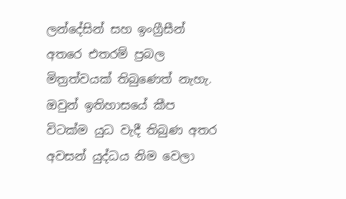ලන්දේසින් සහ ඉංග්‍රීසීන් අතරෙ එතරම් ප්‍රබල මිත්‍රත්වයක් තිබුණෙත් නැහැ. ඔවුන් ඉතිහාසයේ කීප විටක්ම යුධ වැදී තිබුණ අතර අවසන් යුද්ධය නිම වෙලා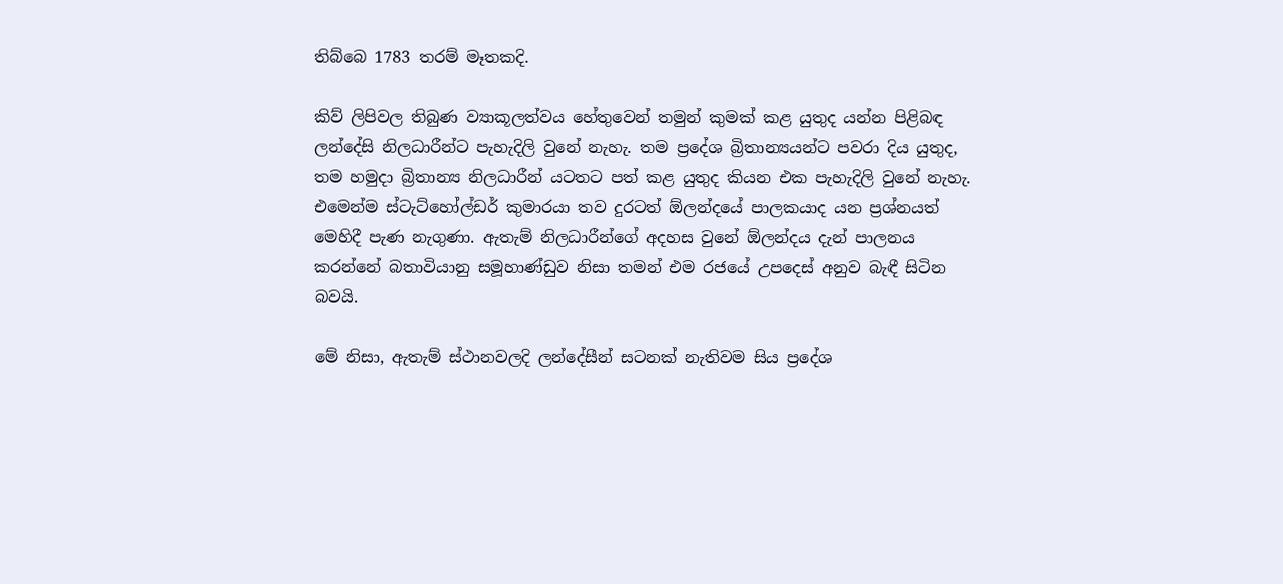තිබ්බෙ 1783 තරම් මෑතකදි.

කිව් ලිපිවල තිබුණ ව්‍යාකූලත්වය හේතුවෙන් තමුන් කුමක් කළ යුතුද යන්න පිළිබඳ ලන්දේසි නිලධාරීන්ට පැහැදිලි වුනේ නැහැ. තම ප්‍රදේශ බ්‍රිතාන්‍යයන්ට පවරා දිය යුතුද, තම හමුදා බ්‍රිතාන්‍ය නිලධාරීන් යටතට පත් කළ යුතුද කියන එක පැහැදිලි වුනේ නැහැ. එමෙන්ම ස්ටැට්හෝල්ඩර් කුමාරයා තව දුරටත් ඕලන්දයේ පාලකයාද යන ප්‍රශ්නයත් මෙහිදී පැණ නැගුණා. ඇතැම් නිලධාරීන්ගේ අදහස වුනේ ඕලන්දය දැන් පාලනය කරන්නේ බතාවියානු සමූහාණ්ඩුව නිසා තමන් එම රජයේ උපදෙස් අනුව බැඳී සිටින බවයි.

මේ නිසා, ඇතැම් ස්ථානවලදි ලන්දේසීන් සටනක් නැතිවම සිය ප්‍රදේශ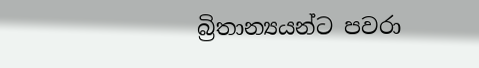බ්‍රිතාන්‍යයන්ට පවරා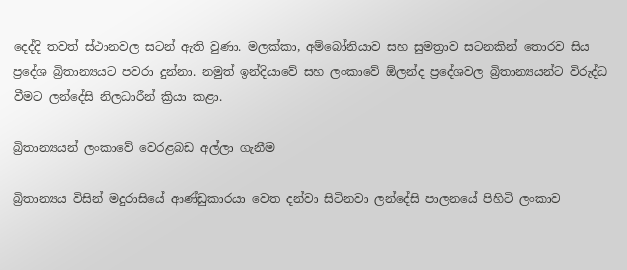දෙද්දි තවත් ස්ථානවල සටන් ඇති වුණා. මලක්කා, අම්බෝනියාව සහ සුමත්‍රාව සටනකින් තොරව සිය ප්‍රදේශ බ්‍රිතාන්‍යයට පවරා දුන්නා. නමුත් ඉන්දියාවේ සහ ලංකාවේ ඕලන්ද ප්‍රදේශවල බ්‍රිතාන්‍යයන්ට විරුද්ධ වීමට ලන්දේසි නිලධාරීන් ක්‍රියා කළා.

බ්‍රිතාන්‍යයන් ලංකාවේ වෙරළබඩ අල්ලා ගැනීම

බ්‍රිතාන්‍යය විසින් මදුරාසියේ ආණ්ඩුකාරයා වෙත දන්වා සිටිනවා ලන්දේසි පාලනයේ පිහිටි ලංකාව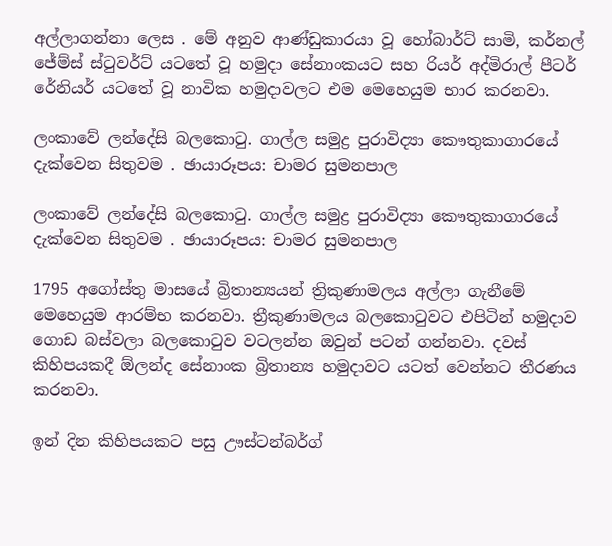අල්ලාගන්නා ලෙස . මේ අනුව ආණ්ඩුකාරයා වූ හෝබාර්ට් සාමි, කර්නල් ජේම්ස් ස්ටුවර්ට් යටතේ වූ හමුදා සේනාංකයට සහ රියර් අද්මිරාල් පීටර් රේනියර් යටතේ වූ නාවික හමුදාවලට එම මෙහෙයුම භාර කරනවා.

ලංකාවේ ලන්දේසි බලකොටු. ගාල්ල සමුද්‍ර පුරාවිද්‍යා කෞතුකාගාරයේ දැක්වෙන සිතුවම . ඡායාරූපය: චාමර සුමනපාල

ලංකාවේ ලන්දේසි බලකොටු. ගාල්ල සමුද්‍ර පුරාවිද්‍යා කෞතුකාගාරයේ දැක්වෙන සිතුවම . ඡායාරූපය: චාමර සුමනපාල

1795 අගෝස්තු මාසයේ බ්‍රිතාන්‍යයන් ත්‍රිකුණාමලය අල්ලා ගැනීමේ මෙහෙයුම ආරම්භ කරනවා. ත්‍රීකුණාමලය බලකොටුවට එපිටින් හමුදාව ගොඩ බස්වලා බලකොටුව වටලන්න ඔවුන් පටන් ගන්නවා. දවස් කිහිපයකදී ඕලන්ද සේනාංක බ්‍රිතාන්‍ය හමුදාවට යටත් වෙන්නට තීරණය කරනවා.

ඉන් දින කිහිපයකට පසු ඌස්ටන්බර්ග්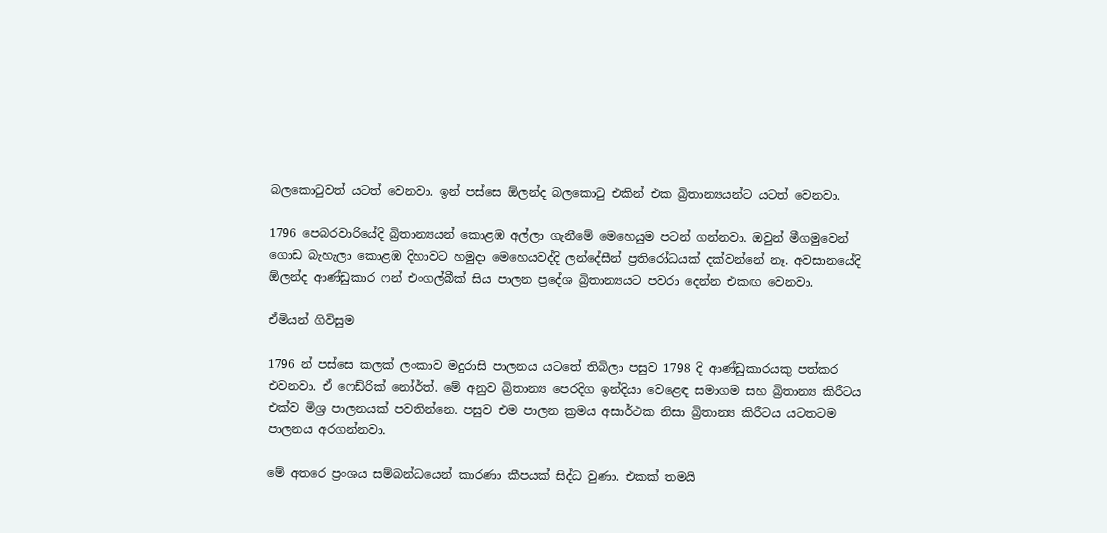බලකොටුවත් යටත් වෙනවා. ඉන් පස්සෙ ඕලන්ද බලකොටු එකින් එක බ්‍රිතාන්‍යයන්ට යටත් වෙනවා.

1796 පෙබරවාරියේදි බ්‍රිතාන්‍යයන් කොළඹ අල්ලා ගැනීමේ මෙහෙයුම පටන් ගන්නවා. ඔවුන් මීගමුවෙන් ගොඩ බැහැලා කොළඹ දිහාවට හමුදා මෙහෙයවද්දි ලන්දේසීන් ප්‍රතිරෝධයක් දක්වන්නේ නෑ. අවසානයේදි ඕලන්ද ආණ්ඩුකාර ෆන් එංගල්බීක් සිය පාලන ප්‍රදේශ බ්‍රිතාන්‍යයට පවරා දෙන්න එකඟ වෙනවා.

ඒමියන් ගිවිසුම

1796 න් පස්සෙ කලක් ලංකාව මදුරාසි පාලනය යටතේ තිබිලා පසුව 1798 දි ආණ්ඩුකාරයකු පත්කර එවනවා. ඒ ෆෙඩ්රික් නෝර්ත්. මේ අනුව බ්‍රිතාන්‍ය පෙරදිග ඉන්දියා වෙළෙඳ සමාගම සහ බ්‍රිතාන්‍ය කිරීටය එක්ව මිශ්‍ර පාලනයක් පවතින්නෙ. පසුව එම පාලන ක්‍රමය අසාර්ථක නිසා බ්‍රිතාන්‍ය කිරීටය යටතටම පාලනය අරගන්නවා.

මේ අතරෙ ප්‍රංශය සම්බන්ධයෙන් කාරණා කීපයක් සිද්ධ වුණා. එකක් තමයි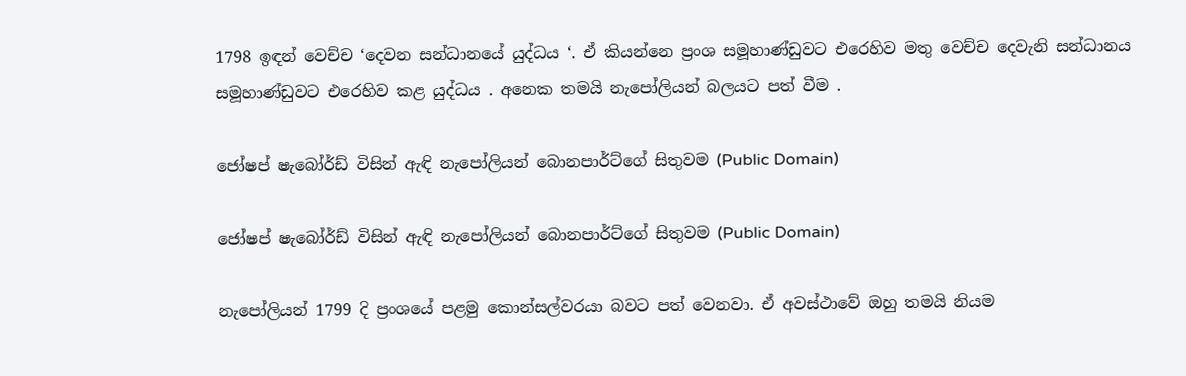1798 ඉඳන් වෙච්ච ‘දෙවන සන්ධානයේ යුද්ධය ‘. ඒ කියන්නෙ ප්‍රංශ සමූහාණ්ඩුවට එරෙහිව මතු වෙච්ච දෙවැනි සන්ධානය සමූහාණ්ඩුවට එරෙහිව කළ යුද්ධය . අනෙක තමයි නැපෝලියන් බලයට පත් වීම .

ජෝෂප් ෂැබෝර්ඩ් විසින් ඇඳි නැපෝලියන් බොනපාර්ට්ගේ සිතුවම (Public Domain)

ජෝෂප් ෂැබෝර්ඩ් විසින් ඇඳි නැපෝලියන් බොනපාර්ට්ගේ සිතුවම (Public Domain)

නැපෝලියන් 1799 දි ප්‍රංශයේ පළමු කොන්සල්වරයා බවට පත් වෙනවා. ඒ අවස්ථාවේ ඔහු තමයි නියම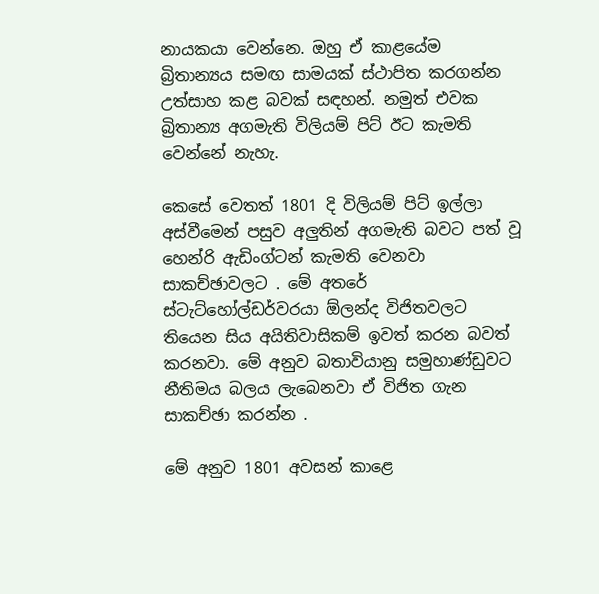නායකයා වෙන්නෙ. ඔහු ඒ කාළයේම බ්‍රිතාන්‍යය සමඟ සාමයක් ස්ථාපිත කරගන්න උත්සාහ කළ බවක් සඳහන්. නමුත් එවක බ්‍රිතාන්‍ය අගමැති විලියම් පිට් ඊට කැමති වෙන්නේ නැහැ.

කෙසේ වෙතත් 1801 දි විලියම් පිට් ඉල්ලා අස්වීමෙන් පසුව අලුතින් අගමැති බවට පත් වූ හෙන්රි ඇඩිංග්ටන් කැමති වෙනවා සාකච්ඡාවලට . මේ අතරේ ස්ටැට්හෝල්ඩර්වරයා ඕලන්ද විජිතවලට තියෙන සිය අයිතිවාසිකම් ඉවත් කරන බවත් කරනවා. මේ අනුව බතාවියානු සමුහාණ්ඩුවට නීතිමය බලය ලැබෙනවා ඒ විජිත ගැන සාකච්ඡා කරන්න .

මේ අනුව 1801 අවසන් කාළෙ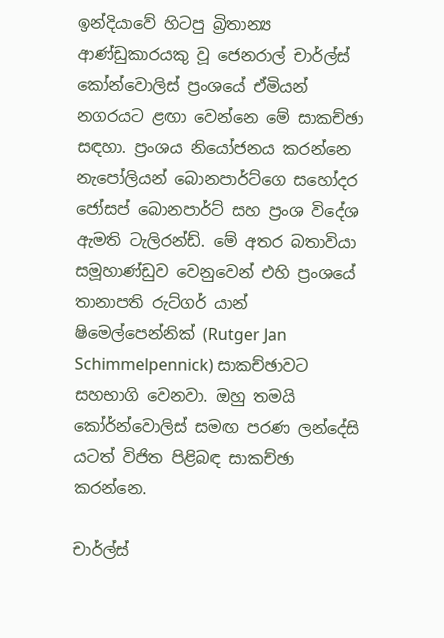ඉන්දියාවේ හිටපු බ්‍රිතාන්‍ය ආණ්ඩුකාරයකු වූ ජෙනරාල් චාර්ල්ස් කෝන්වොලිස් ප්‍රංශයේ ඒමියන් නගරයට ළඟා වෙන්නෙ මේ සාකච්ඡා සඳහා. ප්‍රංශය නියෝජනය කරන්නෙ නැපෝලියන් බොනපාර්ට්ගෙ සහෝදර ජෝසප් බොනපාර්ට් සහ ප්‍රංශ විදේශ ඇමති ටැලිරන්ඩ්. මේ අතර බතාවියා සමූහාණ්ඩුව වෙනුවෙන් එහි ප්‍රංශයේ තානාපති රුට්ගර් යාන් ෂිමෙල්පෙන්නික් (Rutger Jan Schimmelpennick) සාකච්ඡාවට සහභාගි වෙනවා. ඔහු තමයි කෝර්න්වොලිස් සමඟ පරණ ලන්දේසි යටත් විජිත පිළිබඳ සාකච්ඡා කරන්නෙ.

චාර්ල්ස්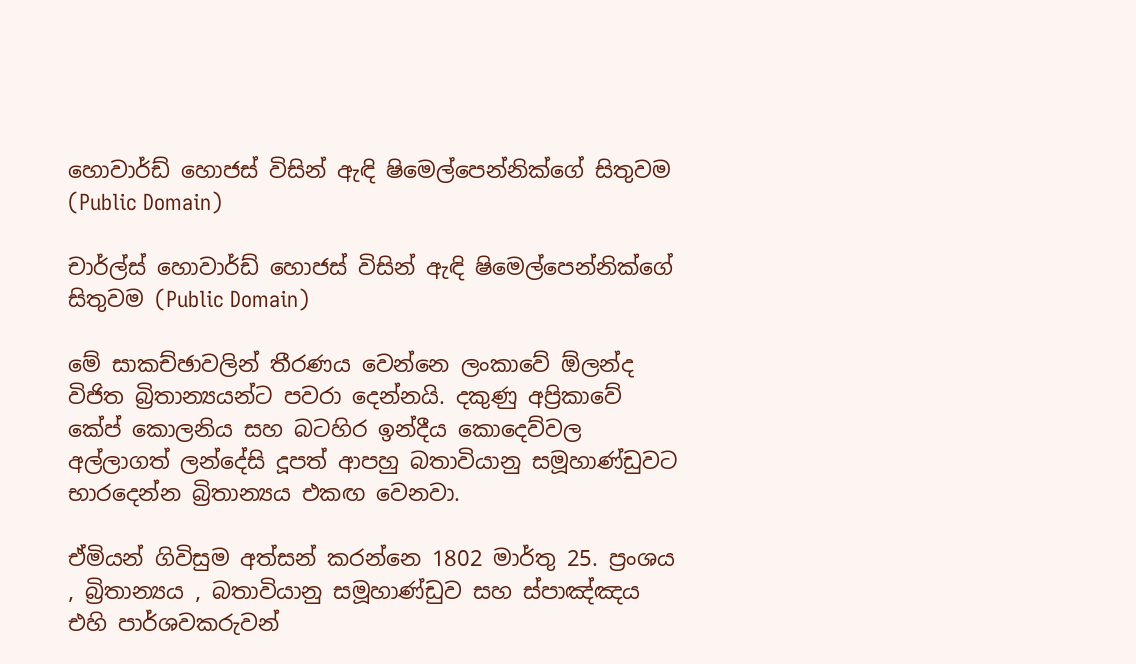හොවාර්ඩ් හොජස් විසින් ඇඳි ෂිමෙල්පෙන්නික්ගේ සිතුවම (Public Domain)

චාර්ල්ස් හොවාර්ඩ් හොජස් විසින් ඇඳි ෂිමෙල්පෙන්නික්ගේ සිතුවම (Public Domain)

මේ සාකච්ඡාවලින් තීරණය වෙන්නෙ ලංකාවේ ඕලන්ද විජිත බ්‍රිතාන්‍යයන්ට පවරා දෙන්නයි. දකුණු අප්‍රිකාවේ කේප් කොලනිය සහ බටහිර ඉන්දීය කොදෙව්වල අල්ලාගත් ලන්දේසි දූපත් ආපහු බතාවියානු සමූහාණ්ඩුවට භාරදෙන්න බ්‍රිතාන්‍යය එකඟ වෙනවා.

ඒමියන් ගිවිසුම අත්සන් කරන්නෙ 1802 මාර්තු 25. ප්‍රංශය , බ්‍රිතාන්‍යය , බතාවියානු සමූහාණ්ඩුව සහ ස්පාඤ්ඤය එහි පාර්ශවකරුවන්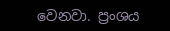වෙනවා. ප්‍රංශය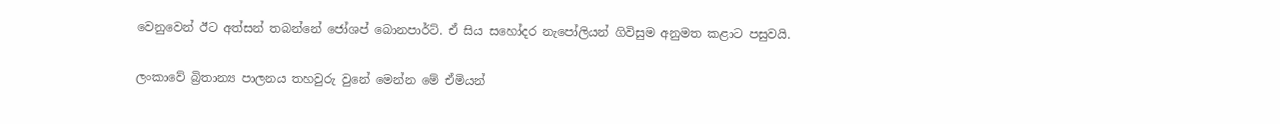වෙනුවෙන් ඊට අත්සන් තබන්නේ ජෝශප් බොනපාර්ට්. ඒ සිය සහෝදර නැපෝලියන් ගිවිසුම අනුමත කළාට පසුවයි.

ලංකාවේ බ්‍රිතාන්‍ය පාලනය තහවුරු වුනේ මෙන්න මේ ඒමියන්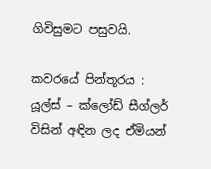ගිවිසුමට පසුවයි.

කවරයේ පින්තූරය : යූල්ස් – ක්ලෝඩ් සීග්ලර් විසින් අඳින ලද ඒමියන්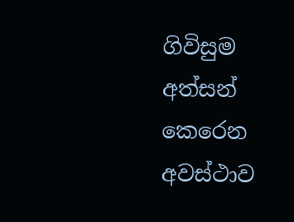ගිවිසුම අත්සන් කෙරෙන අවස්ථාව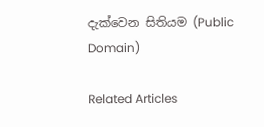දැක්වෙන සිතියම (Public Domain)

Related Articles